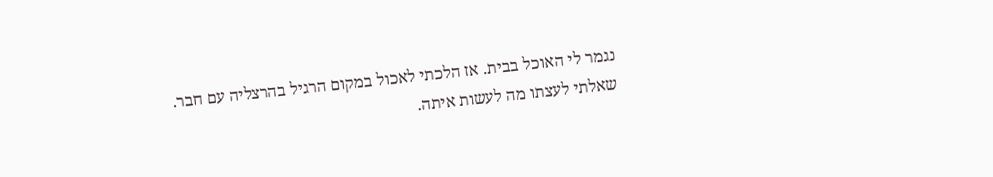נגמר לי האוכל בבית. אז הלכתי לאכול במקום הרגיל בהרצליה עם חבר.
שאלתי לעצתו מה לעשות איתה.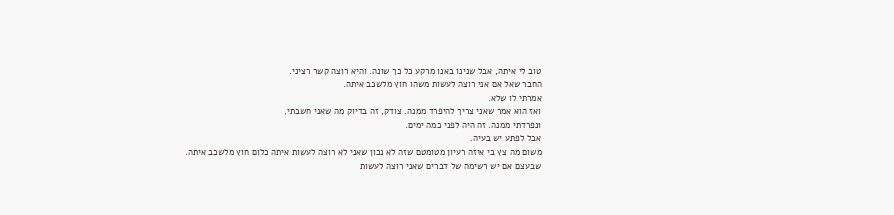טוב לי איתה, אבל שנינו באנו מרקע כל כך שונה. והיא רוצה קשר רציני.
החבר שאל אם אני רוצה לעשות משהו חוץ מלשכב איתה.
אמרתי לו שלא.
ואז הוא אמר שאני צריך להיפרד ממנה. צודק, זה בדיוק מה שאני חשבתי.
ונפרדתי ממנה. זה היה לפני כמה ימים.
אבל לפתע יש בעיה.
משום מה צץ בי איזה רעיון מטומטם שזה לא נכון שאני לא רוצה לעשות איתה כלום חוץ מלשכב איתה.
שבעצם אם יש רשימה של דברים שאני רוצה לעשות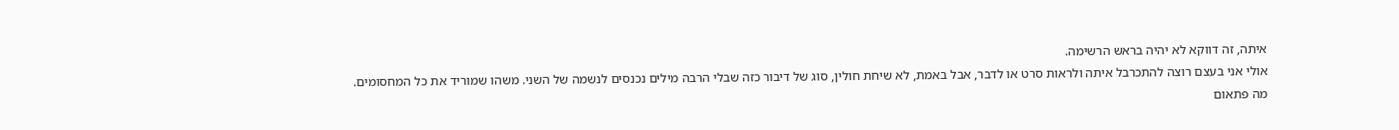איתה, זה דווקא לא יהיה בראש הרשימה.
אולי אני בעצם רוצה להתכרבל איתה ולראות סרט או לדבר, אבל באמת, לא שיחת חולין, סוג של דיבור כזה שבלי הרבה מילים נכנסים לנשמה של השני. משהו שמוריד את כל המחסומים.
מה פתאום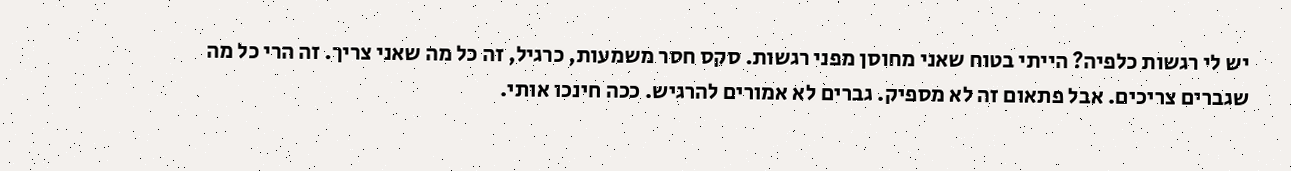יש לי רגשות כלפיה? הייתי בטוח שאני מחוסן מפני רגשות. סקס חסר משמעות, כרגיל, זה כל מה שאני צריך. זה הרי כל מה שגברים צריכים. אבל פתאום זה לא מספיק. גברים לא אמורים להרגיש. ככה חינכו אותי.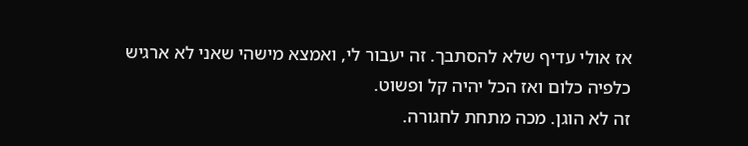אז אולי עדיף שלא להסתבך. זה יעבור לי, ואמצא מישהי שאני לא ארגיש כלפיה כלום ואז הכל יהיה קל ופשוט.
זה לא הוגן. מכה מתחת לחגורה.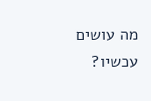מה עושים עכשיו?